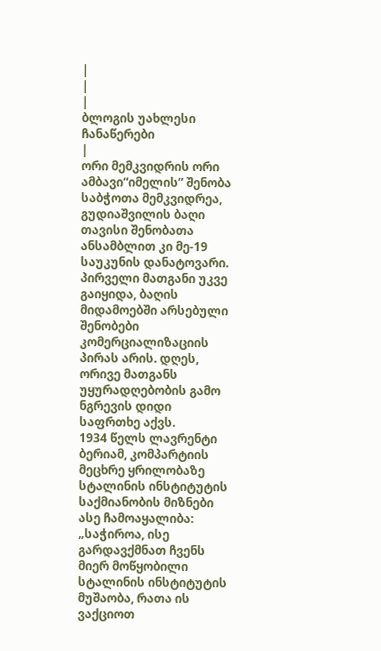|
|
|
ბლოგის უახლესი ჩანაწერები
|
ორი მემკვიდრის ორი ამბავი“იმელის” შენობა საბჭოთა მემკვიდრეა, გუდიაშვილის ბაღი თავისი შენობათა ანსამბლით კი მე-19 საუკუნის დანატოვარი. პირველი მათგანი უკვე გაიყიდა, ბაღის მიდამოებში არსებული შენობები კომერციალიზაციის პირას არის. დღეს, ორივე მათგანს უყურადღებობის გამო ნგრევის დიდი საფრთხე აქვს.
1934 წელს ლავრენტი ბერიამ, კომპარტიის მეცხრე ყრილობაზე სტალინის ინსტიტუტის საქმიანობის მიზნები ასე ჩამოაყალიბა: „საჭიროა, ისე გარდავქმნათ ჩვენს მიერ მოწყობილი სტალინის ინსტიტუტის მუშაობა, რათა ის ვაქციოთ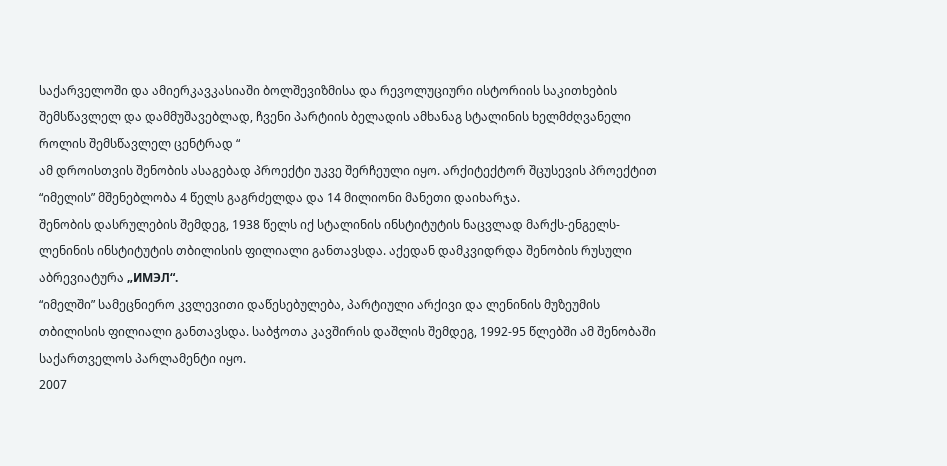საქარველოში და ამიერკავკასიაში ბოლშევიზმისა და რევოლუციური ისტორიის საკითხების შემსწავლელ და დამმუშავებლად, ჩვენი პარტიის ბელადის ამხანაგ სტალინის ხელმძღვანელი როლის შემსწავლელ ცენტრად “
ამ დროისთვის შენობის ასაგებად პროექტი უკვე შერჩეული იყო. არქიტექტორ შცუსევის პროექტით “იმელის” მშენებლობა 4 წელს გაგრძელდა და 14 მილიონი მანეთი დაიხარჯა.
შენობის დასრულების შემდეგ, 1938 წელს იქ სტალინის ინსტიტუტის ნაცვლად მარქს-ენგელს-ლენინის ინსტიტუტის თბილისის ფილიალი განთავსდა. აქედან დამკვიდრდა შენობის რუსული აბრევიატურა „ИМЭЛ“.
“იმელში” სამეცნიერო კვლევითი დაწესებულება, პარტიული არქივი და ლენინის მუზეუმის თბილისის ფილიალი განთავსდა. საბჭოთა კავშირის დაშლის შემდეგ, 1992-95 წლებში ამ შენობაში საქართველოს პარლამენტი იყო.
2007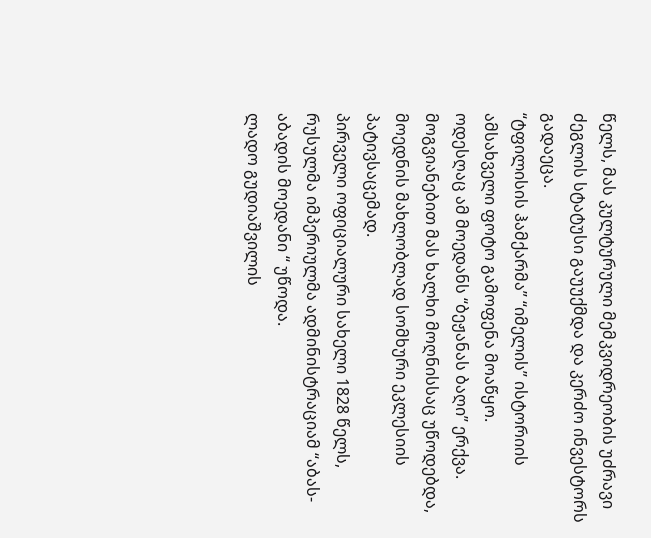წელს, მას კულტურული მემკვიდრეობის უძრავი ძეგლის სტატუსი გაუუქმდა და კერძო ინვესტორს გადაეცა.
“ტფილისის ჰამქარმა” “იმელის” ისტორიის ამსახველი ფოტო გამოფენა მოაწყო.
ოდესღაც ამ მოედანს “ბეჟანას ბაღი” ერქვა. მოგვიანებით მას ხალხი მოღნისსაც უწოდებდა, მოედნის მახლობლად სომხური ეკლესიის პატივსაცემად.
პირველი ოფიციალური სახელი 1828 წელს, რუსულმა იმპერიულმა ადმინისტრაციამ “აბას-აბადის მოედანი “ უწოდა.
ლადო გუდიაშვილის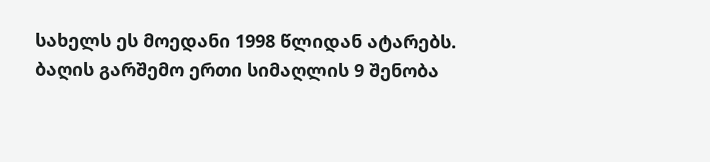სახელს ეს მოედანი 1998 წლიდან ატარებს.
ბაღის გარშემო ერთი სიმაღლის 9 შენობა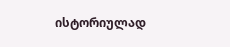ისტორიულად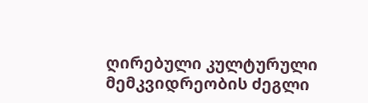ღირებული კულტურული მემკვიდრეობის ძეგლი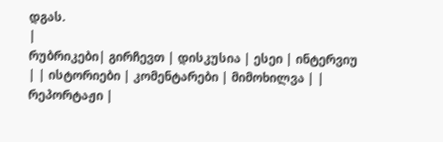დგას.
|
რუბრიკები| გირჩევთ | დისკუსია | ესეი | ინტერვიუ | | ისტორიები | კომენტარები | მიმოხილვა | | რეპორტაჟი |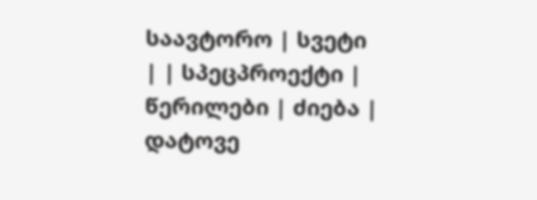საავტორო | სვეტი | | სპეცპროექტი | წერილები | ძიება |
დატოვე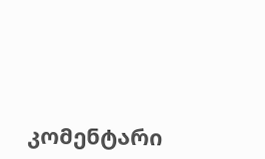კომენტარი